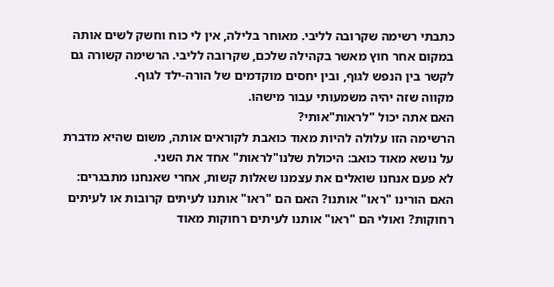כתבתי רשימה שקרובה לליבי. מאוחר בלילה, אין לי כוח וחשק לשים אותה במקום אחר חוץ מאשר בקהילה שלכם, שקרובה לליבי. הרשימה קשורה גם לקשר בין הנפש לגוף, ובין יחסים מוקדמים של הורה-ילד לגוף.
מקווה שזה יהיה משמעותי עבור מישהו.
האם אתה יכול "לראות"אותי?
הרשימה הזו עלולה להיות מאוד כואבת לקוראים אותה, משום שהיא מדברת על נושא מאוד כואב: היכולת שלנו"לראות" אחד את השני.
לא פעם אנחנו שואלים את עצמנו שאלות קשות, אחרי שאנחנו מתבגרים: האם הורינו "ראו" אותנו? האם הם "ראו" אותנו לעיתים קרובות או לעיתים רחוקות? ואולי הם "ראו" אותנו לעיתים רחוקות מאוד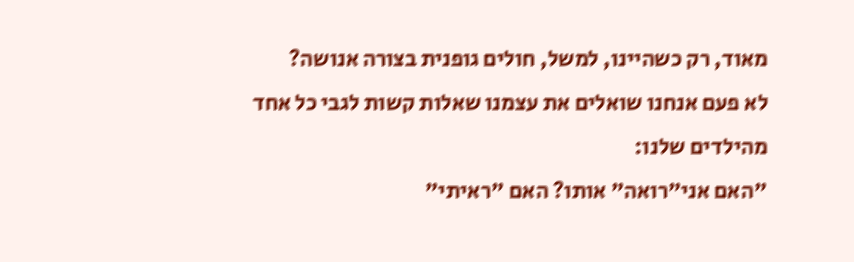מאוד, רק כשהיינו, למשל, חולים גופנית בצורה אנושה?
לא פעם אנחנו שואלים את עצמנו שאלות קשות לגבי כל אחד מהילדים שלנו:
"האם אני"רואה" אותו? האם "ראיתי"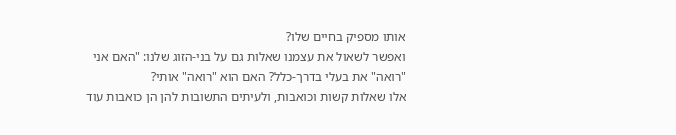אותו מספיק בחיים שלו?
ואפשר לשאול את עצמנו שאלות גם על בני-הזוג שלנו: "האם אני "רואה" את בעלי בדרך-כלל? האם הוא "רואה" אותי?
אלו שאלות קשות וכואבות, ולעיתים התשובות להן הן כואבות עוד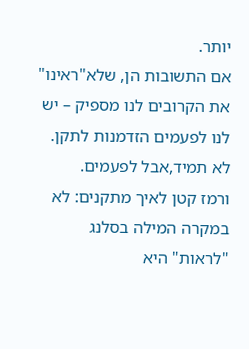יותר.
אם התשובות הן, שלא"ראינו" את הקרובים לנו מספיק – יש לנו לפעמים הזדמנות לתקן. לא תמיד,אבל לפעמים.
ורמז קטן לאיך מתקנים: לא במקרה המילה בסלנג "לראות" היא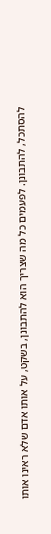להסתכל, להתבונן. לפעמים כל מה שצריך הוא להתבונן, בשקט, על אותו אדם שלא ראינו אותו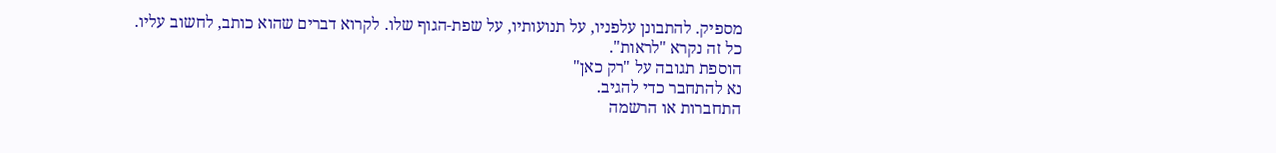מספיק. להתבונן עלפניו, על תנועותיו, על שפת-הגוף שלו. לקרוא דברים שהוא כותב, לחשוב עליו.
כל זה נקרא "לראות".
הוספת תגובה על "רק כאן"
נא להתחבר כדי להגיב.
התחברות או הרשמה